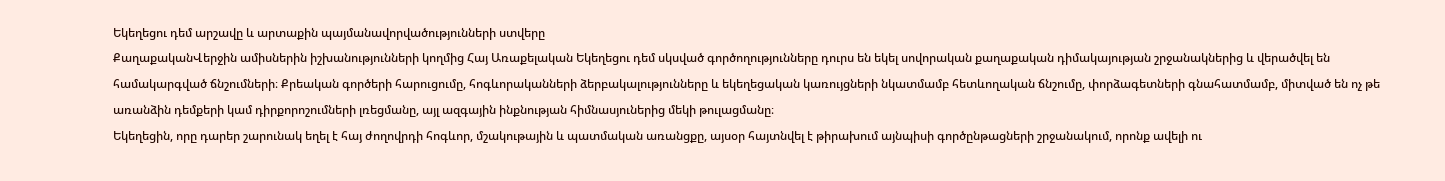Եկեղեցու դեմ արշավը և արտաքին պայմանավորվածությունների ստվերը
ՔաղաքականՎերջին ամիսներին իշխանությունների կողմից Հայ Առաքելական Եկեղեցու դեմ սկսված գործողությունները դուրս են եկել սովորական քաղաքական դիմակայության շրջանակներից և վերածվել են համակարգված ճնշումների։ Քրեական գործերի հարուցումը, հոգևորականների ձերբակալությունները և եկեղեցական կառույցների նկատմամբ հետևողական ճնշումը, փորձագետների գնահատմամբ, միտված են ոչ թե առանձին դեմքերի կամ դիրքորոշումների լռեցմանը, այլ ազգային ինքնության հիմնասյուներից մեկի թուլացմանը։
Եկեղեցին, որը դարեր շարունակ եղել է հայ ժողովրդի հոգևոր, մշակութային և պատմական առանցքը, այսօր հայտնվել է թիրախում այնպիսի գործընթացների շրջանակում, որոնք ավելի ու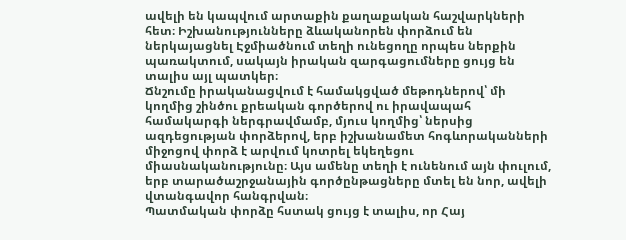ավելի են կապվում արտաքին քաղաքական հաշվարկների հետ։ Իշխանությունները ձևականորեն փորձում են ներկայացնել Էջմիածնում տեղի ունեցողը որպես ներքին պառակտում, սակայն իրական զարգացումները ցույց են տալիս այլ պատկեր։
Ճնշումը իրականացվում է համակցված մեթոդներով՝ մի կողմից շինծու քրեական գործերով ու իրավապահ համակարգի ներգրավմամբ, մյուս կողմից՝ ներսից ազդեցության փորձերով, երբ իշխանամետ հոգևորականների միջոցով փորձ է արվում կոտրել եկեղեցու միասնականությունը։ Այս ամենը տեղի է ունենում այն փուլում, երբ տարածաշրջանային գործընթացները մտել են նոր, ավելի վտանգավոր հանգրվան։
Պատմական փորձը հստակ ցույց է տալիս, որ Հայ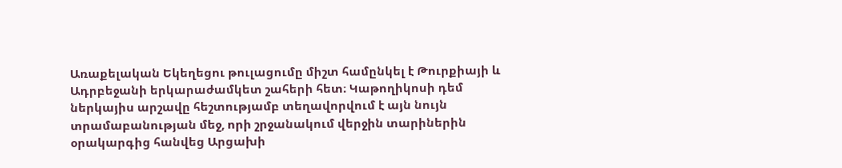Առաքելական Եկեղեցու թուլացումը միշտ համընկել է Թուրքիայի և Ադրբեջանի երկարաժամկետ շահերի հետ։ Կաթողիկոսի դեմ ներկայիս արշավը հեշտությամբ տեղավորվում է այն նույն տրամաբանության մեջ, որի շրջանակում վերջին տարիներին օրակարգից հանվեց Արցախի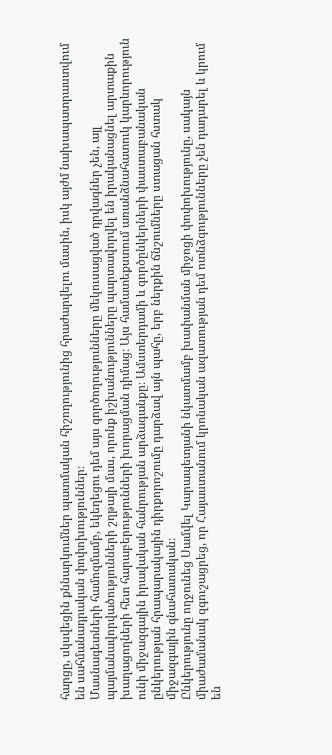հարցը, սկսվեցին քննարկումներ պատմական հիշողությունից հրաժարվելու մասին, իսկ այժմ նախապատրաստվում են սահմանադրական փոփոխություններ։
Մասնագետների համոզմամբ, եկեղեցու դեմ այս գործողությունները մեկուսացված դրվագներ չեն, այլ պայմանավորվածությունների շղթայի մաս, որոնք իշխանությունները պարտավորվել են իրականացնել արտաքին խաղացողների հետ հարաբերությունների խորացման դիմաց։ Այս համատեքստում առանձնահատուկ կարևորություն ունի միջազգային իրավական հանրության արձագանքը։ Ամստերդամի և գործընկերների փաստաբանական ընկերության հրապարակային դիրքորոշումը դարձավ այն պահը, երբ ներքին ճնշումները ստացան հստակ միջազգային գնահատական։
Ընկերությունը ողջունեց Սամվել Կարապետյանի նկատմամբ խափանման միջոցի փոփոխությունը, սակայն միաժամանակ զգուշացրեց, որ Հայաստանում կրոնական ազատության դեմ ոտնձգությունները չեն դադարել և կրում են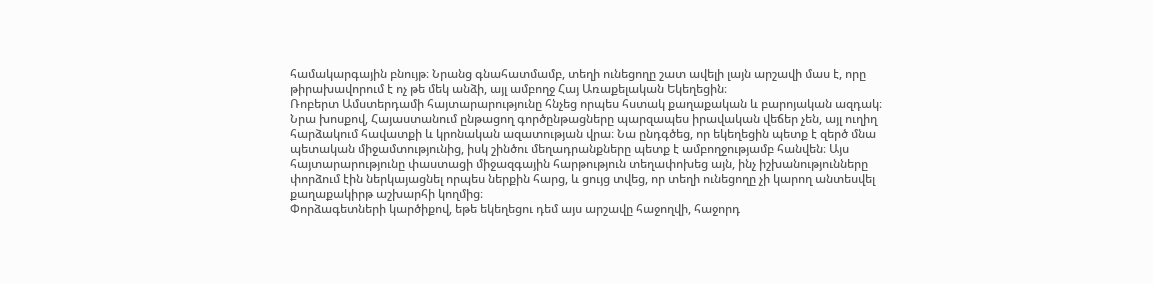համակարգային բնույթ։ Նրանց գնահատմամբ, տեղի ունեցողը շատ ավելի լայն արշավի մաս է, որը թիրախավորում է ոչ թե մեկ անձի, այլ ամբողջ Հայ Առաքելական Եկեղեցին։
Ռոբերտ Ամստերդամի հայտարարությունը հնչեց որպես հստակ քաղաքական և բարոյական ազդակ։ Նրա խոսքով, Հայաստանում ընթացող գործընթացները պարզապես իրավական վեճեր չեն, այլ ուղիղ հարձակում հավատքի և կրոնական ազատության վրա։ Նա ընդգծեց, որ եկեղեցին պետք է զերծ մնա պետական միջամտությունից, իսկ շինծու մեղադրանքները պետք է ամբողջությամբ հանվեն։ Այս հայտարարությունը փաստացի միջազգային հարթություն տեղափոխեց այն, ինչ իշխանությունները փորձում էին ներկայացնել որպես ներքին հարց, և ցույց տվեց, որ տեղի ունեցողը չի կարող անտեսվել քաղաքակիրթ աշխարհի կողմից։
Փորձագետների կարծիքով, եթե եկեղեցու դեմ այս արշավը հաջողվի, հաջորդ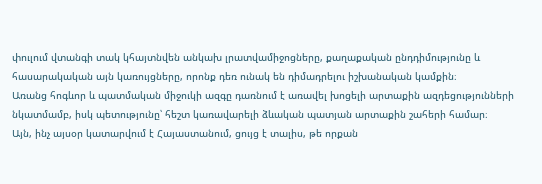փուլում վտանգի տակ կհայտնվեն անկախ լրատվամիջոցները, քաղաքական ընդդիմությունը և հասարակական այն կառույցները, որոնք դեռ ունակ են դիմադրելու իշխանական կամքին։
Առանց հոգևոր և պատմական միջուկի ազգը դառնում է առավել խոցելի արտաքին ազդեցությունների նկատմամբ, իսկ պետությունը՝ հեշտ կառավարելի ձևական պատյան արտաքին շահերի համար։
Այն, ինչ այսօր կատարվում է Հայաստանում, ցույց է տալիս, թե որքան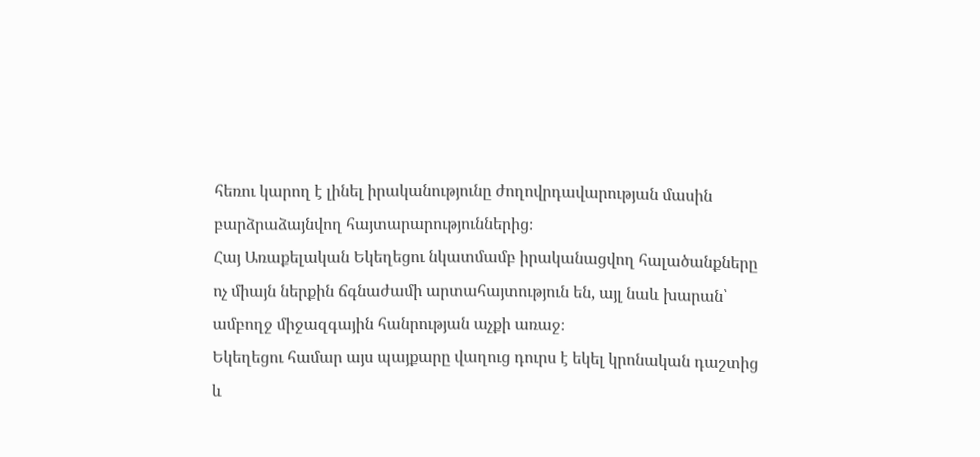հեռու կարող է լինել իրականությունը ժողովրդավարության մասին բարձրաձայնվող հայտարարություններից։
Հայ Առաքելական Եկեղեցու նկատմամբ իրականացվող հալածանքները ոչ միայն ներքին ճգնաժամի արտահայտություն են, այլ նաև խարան՝ ամբողջ միջազգային հանրության աչքի առաջ։
Եկեղեցու համար այս պայքարը վաղուց դուրս է եկել կրոնական դաշտից և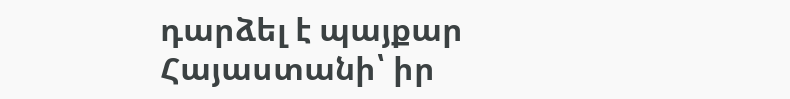դարձել է պայքար Հայաստանի՝ իր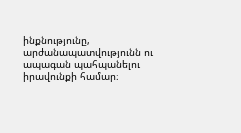ինքնությունը, արժանապատվությունն ու ապագան պահպանելու իրավունքի համար։